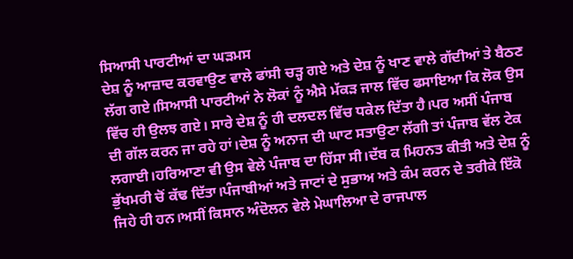ਸਿਆਸੀ ਪਾਰਟੀਆਂ ਦਾ ਘੜਮਸ
ਦੇਸ਼ ਨੂੰ ਆਜ਼ਾਦ ਕਰਵਾਉਣ ਵਾਲੇ ਫਾਂਸੀ ਚੜ੍ਹ ਗਏ ਅਤੇ ਦੇਸ਼ ਨੂੰ ਖਾਣ ਵਾਲੇ ਗੱਦੀਆਂ ਤੇ ਬੈਠਣ ਲੱਗ ਗਏ।ਸਿਆਸੀ ਪਾਰਟੀਆਂ ਨੇ ਲੋਕਾਂ ਨੂੰ ਐਸੇ ਮੱਕੜ ਜਾਲ ਵਿੱਚ ਫਸਾਇਆ ਕਿ ਲੋਕ ਉਸ ਵਿੱਚ ਹੀ ਉਲਝ ਗਏ। ਸਾਰੇ ਦੇਸ਼ ਨੂੰ ਹੀ ਦਲਦਲ ਵਿੱਚ ਧਕੇਲ ਦਿੱਤਾ ਹੈ।ਪਰ ਅਸੀਂ ਪੰਜਾਬ ਦੀ ਗੱਲ ਕਰਨ ਜਾ ਰਹੇ ਹਾਂ।ਦੇਸ਼ ਨੂੰ ਅਨਾਜ ਦੀ ਘਾਟ ਸਤਾਉਣਾ ਲੱਗੀ ਤਾਂ ਪੰਜਾਬ ਵੱਲ ਟੇਕ ਲਗਾਈ।ਹਰਿਆਣਾ ਵੀ ਉਸ ਵੇਲੇ ਪੰਜਾਬ ਦਾ ਹਿੱਸਾ ਸੀ।ਦੱਬ ਕ ਮਿਹਨਤ ਕੀਤੀ ਅਤੇ ਦੇਸ਼ ਨੂੰ ਭੁੱਖਮਰੀ ਚੋਂ ਕੱਢ ਦਿੱਤਾ।ਪੰਜਾਬੀਆਂ ਅਤੇ ਜਾਟਾਂ ਦੇ ਸੁਭਾਅ ਅਤੇ ਕੰਮ ਕਰਨ ਦੇ ਤਰੀਕੇ ਇੱਕੋ ਜਿਹੇ ਹੀ ਹਨ।ਅਸੀਂ ਕਿਸਾਨ ਅੰਦੋਲਨ ਵੇਲੇ ਮੇਘਾਲਿਆ ਦੇ ਰਾਜਪਾਲ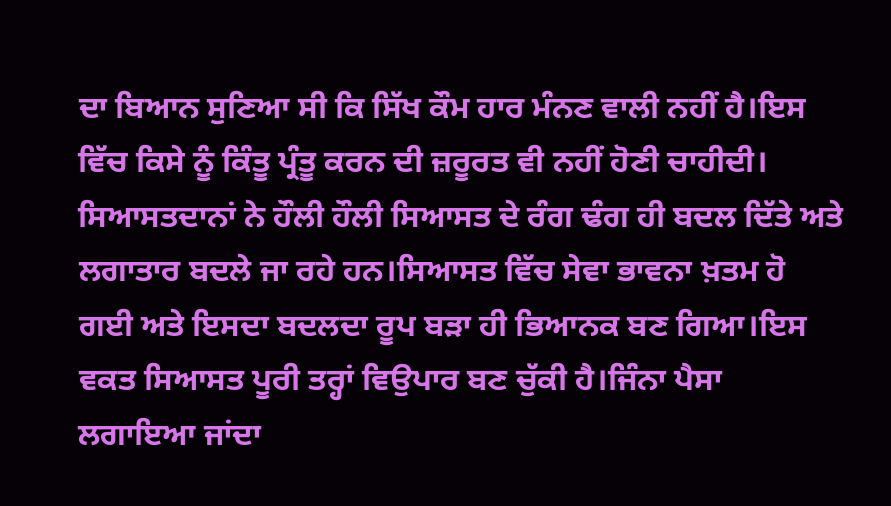ਦਾ ਬਿਆਨ ਸੁਣਿਆ ਸੀ ਕਿ ਸਿੱਖ ਕੌਮ ਹਾਰ ਮੰਨਣ ਵਾਲੀ ਨਹੀਂ ਹੈ।ਇਸ ਵਿੱਚ ਕਿਸੇ ਨੂੰ ਕਿੰਤੂ ਪ੍ਰੰਤੂ ਕਰਨ ਦੀ ਜ਼ਰੂਰਤ ਵੀ ਨਹੀਂ ਹੋਣੀ ਚਾਹੀਦੀ। ਸਿਆਸਤਦਾਨਾਂ ਨੇ ਹੌਲੀ ਹੌਲੀ ਸਿਆਸਤ ਦੇ ਰੰਗ ਢੰਗ ਹੀ ਬਦਲ ਦਿੱਤੇ ਅਤੇ ਲਗਾਤਾਰ ਬਦਲੇ ਜਾ ਰਹੇ ਹਨ।ਸਿਆਸਤ ਵਿੱਚ ਸੇਵਾ ਭਾਵਨਾ ਖ਼ਤਮ ਹੋ ਗਈ ਅਤੇ ਇਸਦਾ ਬਦਲਦਾ ਰੂਪ ਬੜਾ ਹੀ ਭਿਆਨਕ ਬਣ ਗਿਆ।ਇਸ ਵਕਤ ਸਿਆਸਤ ਪੂਰੀ ਤਰ੍ਹਾਂ ਵਿਉਪਾਰ ਬਣ ਚੁੱਕੀ ਹੈ।ਜਿੰਨਾ ਪੈਸਾ ਲਗਾਇਆ ਜਾਂਦਾ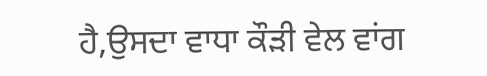ਹੈ,ਉਸਦਾ ਵਾਧਾ ਕੌੜੀ ਵੇਲ ਵਾਂਗ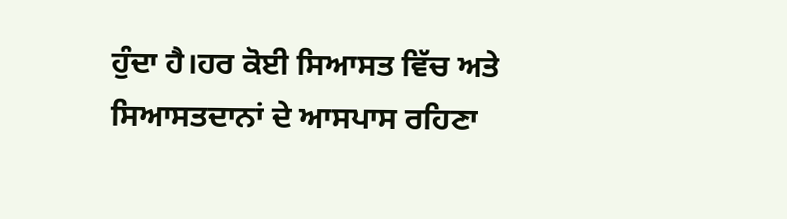ਹੁੰਦਾ ਹੈ।ਹਰ ਕੋਈ ਸਿਆਸਤ ਵਿੱਚ ਅਤੇ ਸਿਆਸਤਦਾਨਾਂ ਦੇ ਆਸਪਾਸ ਰਹਿਣਾ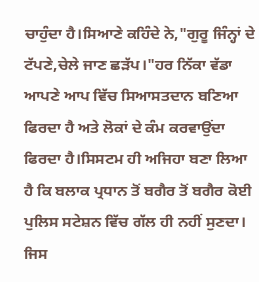ਚਾਹੁੰਦਾ ਹੈ।ਸਿਆਣੇ ਕਹਿੰਦੇ ਨੇ,"ਗੁਰੂ ਜਿੰਨ੍ਹਾਂ ਦੇ ਟੱਪਣੇ,ਚੇਲੇ ਜਾਣ ਛੜੱਪ।"ਹਰ ਨਿੱਕਾ ਵੱਡਾ ਆਪਣੇ ਆਪ ਵਿੱਚ ਸਿਆਸਤਦਾਨ ਬਣਿਆ ਫਿਰਦਾ ਹੈ ਅਤੇ ਲੋਕਾਂ ਦੇ ਕੰਮ ਕਰਵਾਉਂਦਾ ਫਿਰਦਾ ਹੈ।ਸਿਸਟਮ ਹੀ ਅਜਿਹਾ ਬਣਾ ਲਿਆ ਹੈ ਕਿ ਬਲਾਕ ਪ੍ਰਧਾਨ ਤੋਂ ਬਗੈਰ ਤੋਂ ਬਗੈਰ ਕੋਈ ਪੁਲਿਸ ਸਟੇਸ਼ਨ ਵਿੱਚ ਗੱਲ ਹੀ ਨਹੀਂ ਸੁਣਦਾ।
ਜਿਸ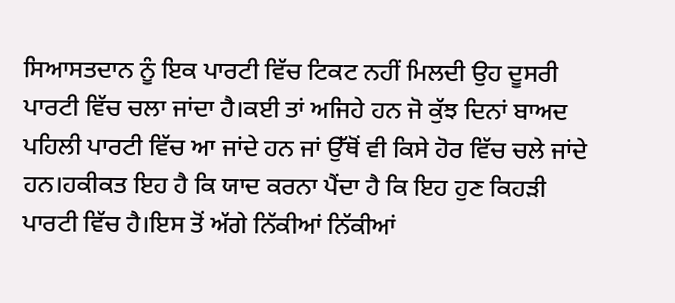ਸਿਆਸਤਦਾਨ ਨੂੰ ਇਕ ਪਾਰਟੀ ਵਿੱਚ ਟਿਕਟ ਨਹੀਂ ਮਿਲਦੀ ਉਹ ਦੂਸਰੀ ਪਾਰਟੀ ਵਿੱਚ ਚਲਾ ਜਾਂਦਾ ਹੈ।ਕਈ ਤਾਂ ਅਜਿਹੇ ਹਨ ਜੋ ਕੁੱਝ ਦਿਨਾਂ ਬਾਅਦ ਪਹਿਲੀ ਪਾਰਟੀ ਵਿੱਚ ਆ ਜਾਂਦੇ ਹਨ ਜਾਂ ਉੱਥੋਂ ਵੀ ਕਿਸੇ ਹੋਰ ਵਿੱਚ ਚਲੇ ਜਾਂਦੇ ਹਨ।ਹਕੀਕਤ ਇਹ ਹੈ ਕਿ ਯਾਦ ਕਰਨਾ ਪੈਂਦਾ ਹੈ ਕਿ ਇਹ ਹੁਣ ਕਿਹੜੀ ਪਾਰਟੀ ਵਿੱਚ ਹੈ।ਇਸ ਤੋਂ ਅੱਗੇ ਨਿੱਕੀਆਂ ਨਿੱਕੀਆਂ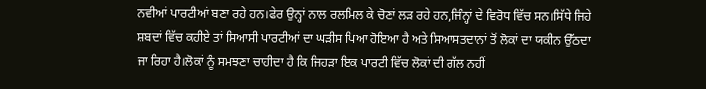ਨਵੀਆਂ ਪਾਰਟੀਆਂ ਬਣਾ ਰਹੇ ਹਨ।ਫੇਰ ਉਨ੍ਹਾਂ ਨਾਲ ਰਲਮਿਲ ਕੇ ਚੋਣਾਂ ਲੜ ਰਹੇ ਹਨ,ਜਿੰਨ੍ਹਾਂ ਦੇ ਵਿਰੋਧ ਵਿੱਚ ਸਨ।ਸਿੱਧੇ ਜਿਹੇ ਸ਼ਬਦਾਂ ਵਿੱਚ ਕਹੀਏ ਤਾਂ ਸਿਆਸੀ ਪਾਰਟੀਆਂ ਦਾ ਘੜੀਸ ਪਿਆ ਹੋਇਆ ਹੈ ਅਤੇ ਸਿਆਸਤਦਾਨਾਂ ਤੋਂ ਲੋਕਾਂ ਦਾ ਯਕੀਨ ਉੱਠਦਾ ਜਾ ਰਿਹਾ ਹੈ।ਲੋਕਾਂ ਨੂੰ ਸਮਝਣਾ ਚਾਹੀਦਾ ਹੈ ਕਿ ਜਿਹੜਾ ਇਕ ਪਾਰਟੀ ਵਿੱਚ ਲੋਕਾਂ ਦੀ ਗੱਲ ਨਹੀਂ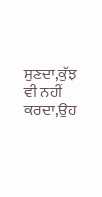ਸੁਣਦਾ,ਕੁੱਝ ਵੀ ਨਹੀਂ ਕਰਦਾ,ਉਹ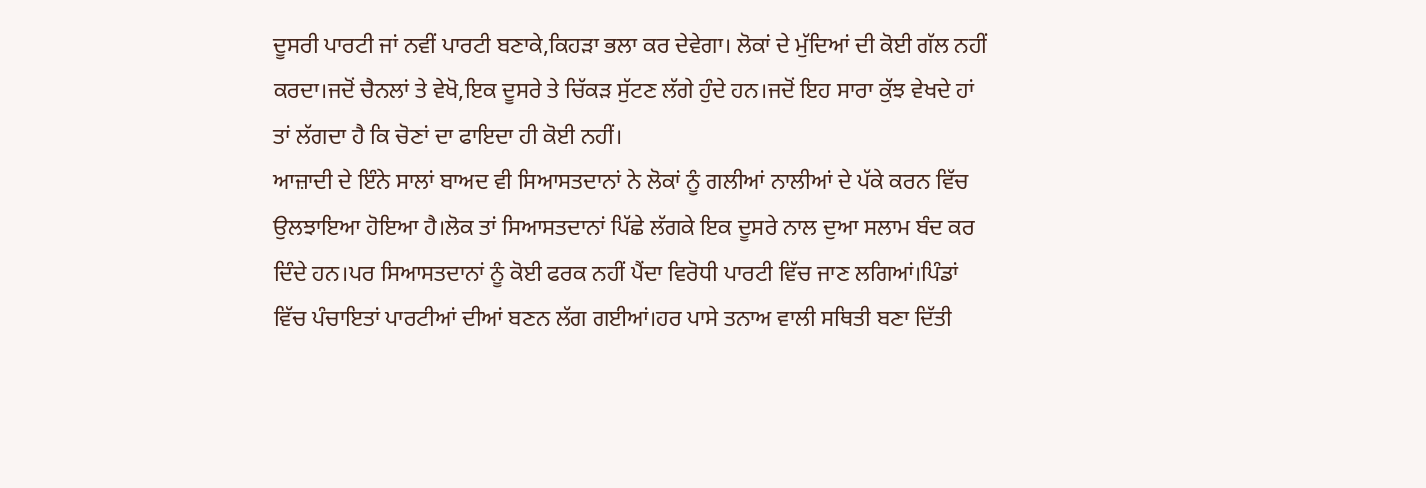ਦੂਸਰੀ ਪਾਰਟੀ ਜਾਂ ਨਵੀਂ ਪਾਰਟੀ ਬਣਾਕੇ,ਕਿਹੜਾ ਭਲਾ ਕਰ ਦੇਵੇਗਾ। ਲੋਕਾਂ ਦੇ ਮੁੱਦਿਆਂ ਦੀ ਕੋਈ ਗੱਲ ਨਹੀਂ ਕਰਦਾ।ਜਦੋਂ ਚੈਨਲਾਂ ਤੇ ਵੇਖੋ,ਇਕ ਦੂਸਰੇ ਤੇ ਚਿੱਕੜ ਸੁੱਟਣ ਲੱਗੇ ਹੁੰਦੇ ਹਨ।ਜਦੋਂ ਇਹ ਸਾਰਾ ਕੁੱਝ ਵੇਖਦੇ ਹਾਂ ਤਾਂ ਲੱਗਦਾ ਹੈ ਕਿ ਚੋਣਾਂ ਦਾ ਫਾਇਦਾ ਹੀ ਕੋਈ ਨਹੀਂ।
ਆਜ਼ਾਦੀ ਦੇ ਇੰਨੇ ਸਾਲਾਂ ਬਾਅਦ ਵੀ ਸਿਆਸਤਦਾਨਾਂ ਨੇ ਲੋਕਾਂ ਨੂੰ ਗਲੀਆਂ ਨਾਲੀਆਂ ਦੇ ਪੱਕੇ ਕਰਨ ਵਿੱਚ ਉਲਝਾਇਆ ਹੋਇਆ ਹੈ।ਲੋਕ ਤਾਂ ਸਿਆਸਤਦਾਨਾਂ ਪਿੱਛੇ ਲੱਗਕੇ ਇਕ ਦੂਸਰੇ ਨਾਲ ਦੁਆ ਸਲਾਮ ਬੰਦ ਕਰ ਦਿੰਦੇ ਹਨ।ਪਰ ਸਿਆਸਤਦਾਨਾਂ ਨੂੰ ਕੋਈ ਫਰਕ ਨਹੀਂ ਪੈਂਦਾ ਵਿਰੋਧੀ ਪਾਰਟੀ ਵਿੱਚ ਜਾਣ ਲਗਿਆਂ।ਪਿੰਡਾਂ ਵਿੱਚ ਪੰਚਾਇਤਾਂ ਪਾਰਟੀਆਂ ਦੀਆਂ ਬਣਨ ਲੱਗ ਗਈਆਂ।ਹਰ ਪਾਸੇ ਤਨਾਅ ਵਾਲੀ ਸਥਿਤੀ ਬਣਾ ਦਿੱਤੀ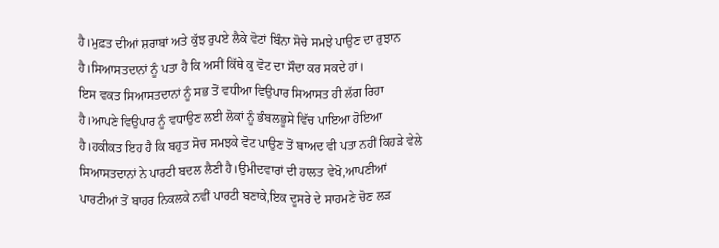ਹੈ।ਮੁਫ਼ਤ ਦੀਆਂ ਸ਼ਰਾਬਾਂ ਅਤੇ ਕੁੱਝ ਰੁਪਏ ਲੈਕੇ ਵੋਟਾਂ ਬਿੰਨਾ ਸੋਚੇ ਸਮਝੇ ਪਾਉਣ ਦਾ ਰੁਝਾਨ ਹੈ।ਸਿਆਸਤਦਾਨਾਂ ਨੂੰ ਪਤਾ ਹੈ ਕਿ ਅਸੀਂ ਕਿੱਥੇ ਕੁ ਵੋਟ ਦਾ ਸੌਦਾ ਕਰ ਸਕਦੇ ਹਾਂ।
ਇਸ ਵਕਤ ਸਿਆਸਤਦਾਨਾਂ ਨੂੰ ਸਭ ਤੋਂ ਵਧੀਆ ਵਿਉਪਾਰ ਸਿਆਸਤ ਹੀ ਲੱਗ ਰਿਹਾ ਹੈ।ਆਪਣੇ ਵਿਉਪਾਰ ਨੂੰ ਵਧਾਉਣ ਲਈ ਲੋਕਾਂ ਨੂੰ ਭੰਬਲਭੂਸੇ ਵਿੱਚ ਪਾਇਆ ਹੋਇਆ ਹੈ।ਹਕੀਕਤ ਇਹ ਹੈ ਕਿ ਬਹੁਤ ਸੋਚ ਸਮਝਕੇ ਵੋਟ ਪਾਉਣ ਤੋਂ ਬਾਅਦ ਵੀ ਪਤਾ ਨਹੀਂ ਕਿਹੜੇ ਵੇਲੇ ਸਿਆਸਤਦਾਨਾਂ ਨੇ ਪਾਰਟੀ ਬਦਲ ਲੈਣੀ ਹੈ।ਉਮੀਦਵਾਰਾਂ ਦੀ ਹਾਲਤ ਵੇਖੋ,ਆਪਣੀਆਂ ਪਾਰਟੀਆਂ ਤੋਂ ਬਾਹਰ ਨਿਕਲਕੇ ਨਵੀਂ ਪਾਰਟੀ ਬਣਾਕੇ,ਇਕ ਦੂਸਰੇ ਦੇ ਸਾਹਮਣੇ ਚੋਣ ਲੜ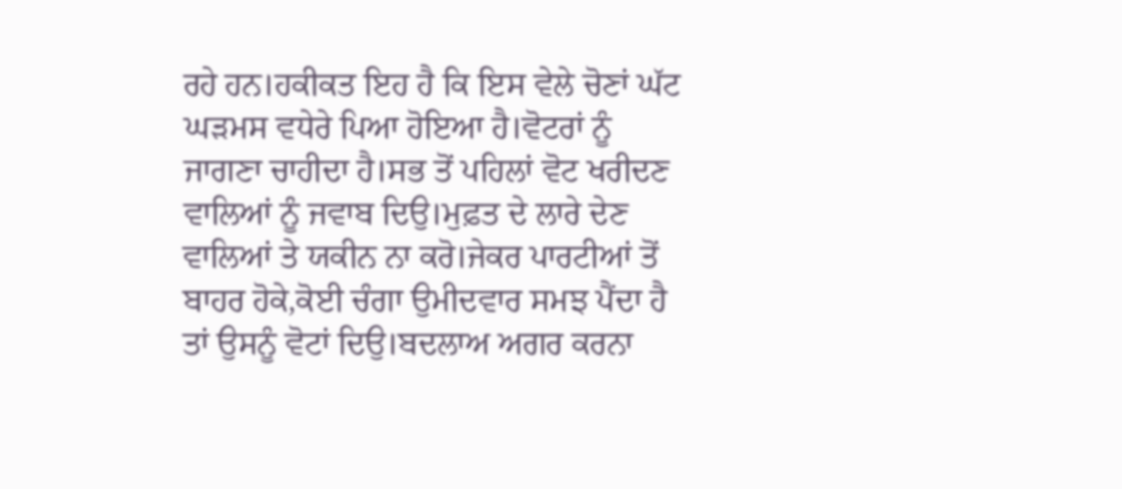ਰਹੇ ਹਨ।ਹਕੀਕਤ ਇਹ ਹੈ ਕਿ ਇਸ ਵੇਲੇ ਚੋਣਾਂ ਘੱਟ ਘੜਮਸ ਵਧੇਰੇ ਪਿਆ ਹੋਇਆ ਹੈ।ਵੋਟਰਾਂ ਨੂੰ ਜਾਗਣਾ ਚਾਹੀਦਾ ਹੈ।ਸਭ ਤੋਂ ਪਹਿਲਾਂ ਵੋਟ ਖਰੀਦਣ ਵਾਲਿਆਂ ਨੂੰ ਜਵਾਬ ਦਿਉ।ਮੁਫ਼ਤ ਦੇ ਲਾਰੇ ਦੇਣ ਵਾਲਿਆਂ ਤੇ ਯਕੀਨ ਨਾ ਕਰੋ।ਜੇਕਰ ਪਾਰਟੀਆਂ ਤੋਂ ਬਾਹਰ ਹੋਕੇ,ਕੋਈ ਚੰਗਾ ਉਮੀਦਵਾਰ ਸਮਝ ਪੈਂਦਾ ਹੈ ਤਾਂ ਉਸਨੂੰ ਵੋਟਾਂ ਦਿਉ।ਬਦਲਾਅ ਅਗਰ ਕਰਨਾ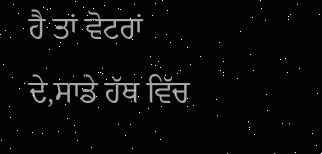ਹੈ ਤਾਂ ਵੋਟਰਾਂ ਦੇ,ਸਾਡੇ ਹੱਥ ਵਿੱਚ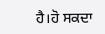ਹੈ।ਹੋ ਸਕਦਾ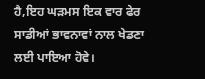ਹੈ,ਇਹ ਘੜਮਸ ਇਕ ਵਾਰ ਫੇਰ ਸਾਡੀਆਂ ਭਾਵਨਾਵਾਂ ਨਾਲ ਖੇਡਣਾ ਲਈ ਪਾਇਆ ਹੋਵੇ।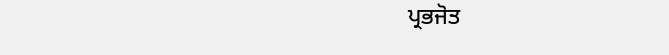ਪ੍ਰਭਜੋਤ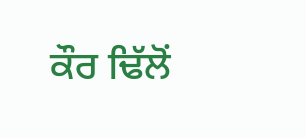ਕੌਰ ਢਿੱਲੋਂ